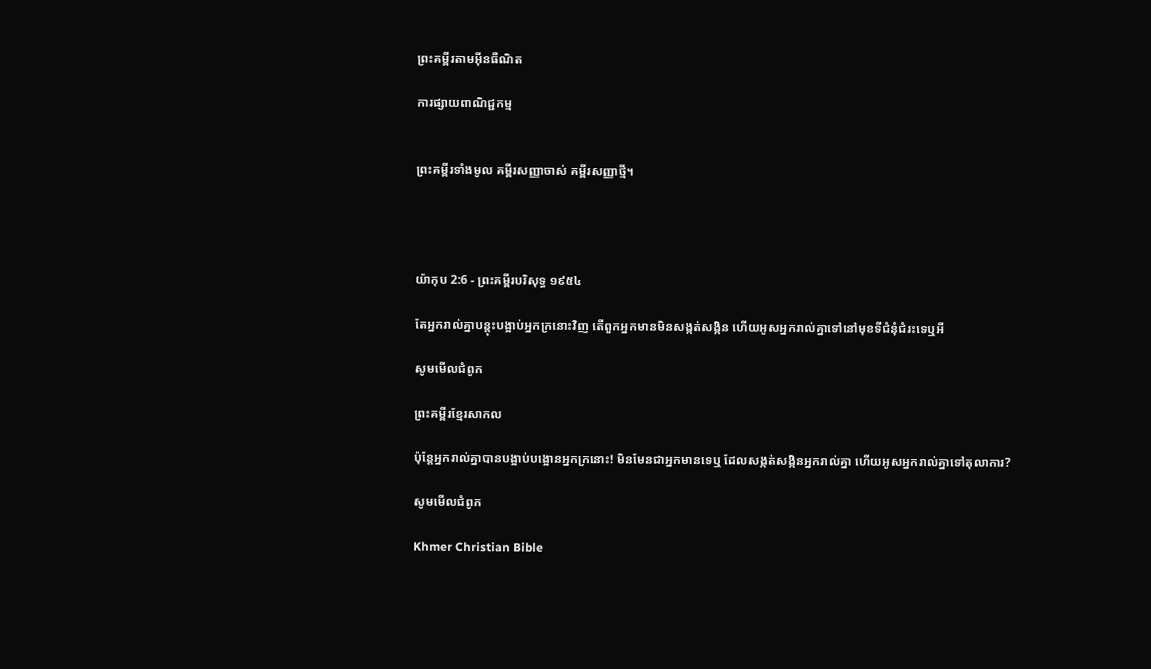ព្រះគម្ពីរតាមអ៊ីនធឺណិត

ការផ្សាយពាណិជ្ជកម្ម


ព្រះគម្ពីរទាំងមូល គម្ពីរសញ្ញាចាស់ គម្ពីរសញ្ញាថ្មី។




យ៉ាកុប 2:6 - ព្រះគម្ពីរបរិសុទ្ធ ១៩៥៤

តែអ្នករាល់គ្នាបន្តុះបង្អាប់អ្នកក្រនោះវិញ តើពួកអ្នកមានមិនសង្កត់‌សង្កិន ហើយអូសអ្នករាល់គ្នាទៅនៅមុខទីជំនុំជំរះទេឬអី

សូមមើលជំពូក

ព្រះគម្ពីរខ្មែរសាកល

ប៉ុន្តែអ្នករាល់គ្នាបានបង្អាប់បង្អោនអ្នកក្រ‍នោះ! មិនមែនជាអ្នកមានទេឬ ដែលសង្កត់សង្កិនអ្នករាល់គ្នា ហើយអូសអ្នករាល់គ្នាទៅតុលាការ?

សូមមើលជំពូក

Khmer Christian Bible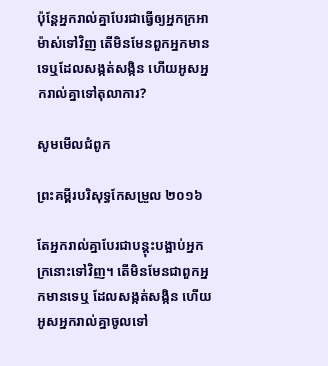ប៉ុន្ដែអ្នករាល់គ្នាបែរជាធ្វើឲ្យអ្នកក្រអាម៉ាស់ទៅវិញ តើមិនមែនពួកអ្នកមានទេឬដែលសង្កត់សង្កិន ហើយអូសអ្នករាល់គ្នាទៅតុលាការ?

សូមមើលជំពូក

ព្រះគម្ពីរបរិសុទ្ធកែសម្រួល ២០១៦

តែអ្នករាល់គ្នាបែរជាបន្តុះបង្អាប់អ្នកក្រនោះទៅវិញ។ តើមិនមែនជាពួកអ្នកមានទេឬ ដែលសង្កត់សង្កិន ហើយអូសអ្នករាល់គ្នាចូលទៅ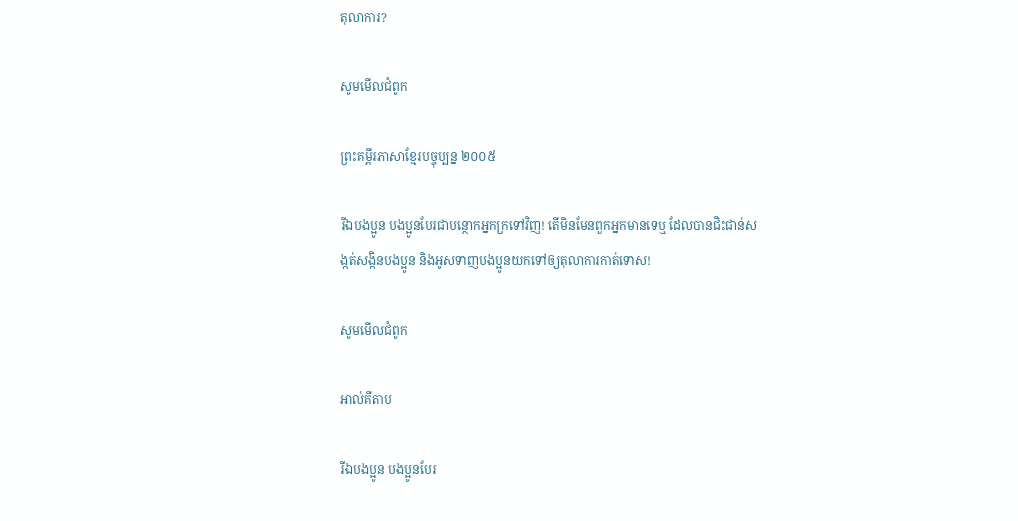តុលាការ?

សូមមើលជំពូក

ព្រះគម្ពីរភាសាខ្មែរបច្ចុប្បន្ន ២០០៥

រីឯបងប្អូន បងប្អូនបែរជាបន្ថោកអ្នកក្រទៅវិញ! តើមិនមែនពួកអ្នកមានទេឬ ដែលបានជិះ‌ជាន់សង្កត់‌សង្កិនបងប្អូន និងអូសទាញបងប្អូនយកទៅឲ្យតុលាការកាត់ទោស!

សូមមើលជំពូក

អាល់គីតាប

រីឯបងប្អូន បងប្អូនបែរ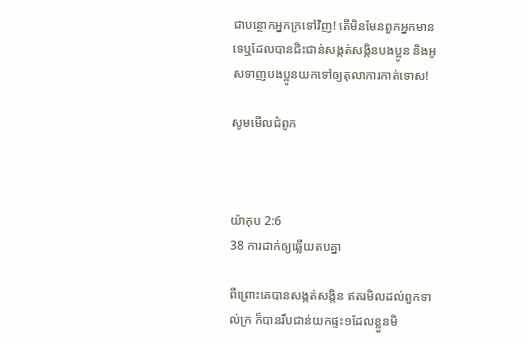ជាបន្ថោកអ្នកក្រទៅវិញ! តើមិនមែនពួកអ្នកមានទេឬដែលបានជិះ‌ជាន់សង្កត់‌សង្កិនបងប្អូន និងអូសទាញបងប្អូនយកទៅឲ្យតុលាការកាត់ទោស!

សូមមើលជំពូក



យ៉ាកុប 2:6
38 ការដាក់ឲ្យឆ្លើយតបគ្នា

ពីព្រោះគេបានសង្កត់‌សង្កិន ឥតរមិលដល់ពួកទាល់ក្រ ក៏បានរឹបជាន់យកផ្ទះ១ដែលខ្លួនមិ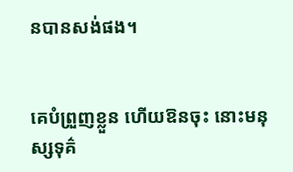នបានសង់ផង។


គេបំព្រួញខ្លួន ហើយឱនចុះ នោះមនុស្សទុគ៌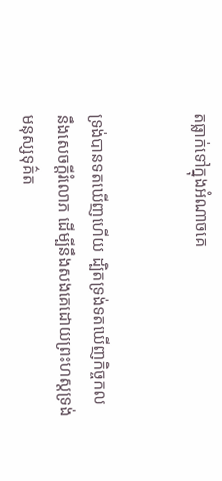តធ្លាក់ទៅក្នុងអំណាចគេ


ទ្រង់បានទតឃើញហើយ ដ្បិតទ្រង់ទតឃើញកិច្ច‌កល នឹងសេចក្ដីរំលោភ ដើម្បីនឹងសងគេដោយព្រះ‌ហស្តទ្រង់ មនុស្សទុគ៌ត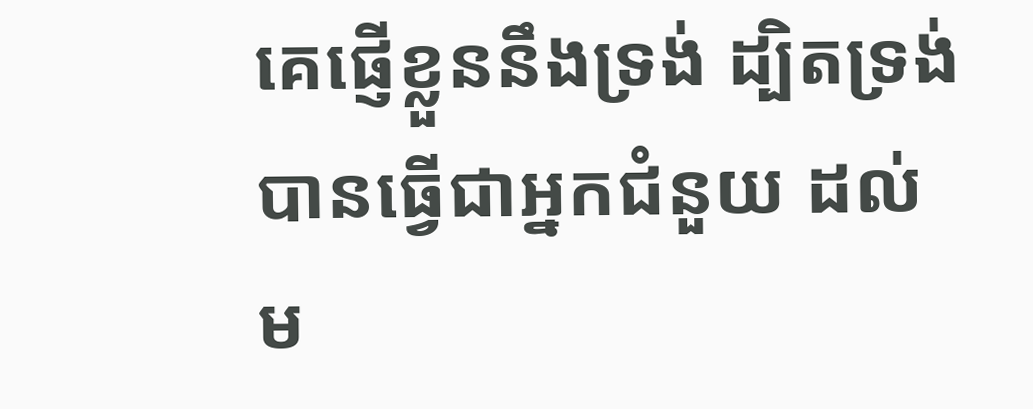គេផ្ញើខ្លួននឹងទ្រង់ ដ្បិតទ្រង់បានធ្វើជាអ្នកជំនួយ ដល់ម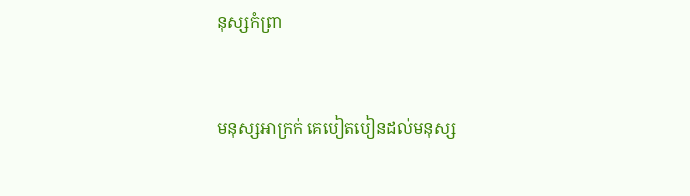នុស្សកំព្រា


មនុស្សអាក្រក់ គេបៀត‌បៀនដល់មនុស្ស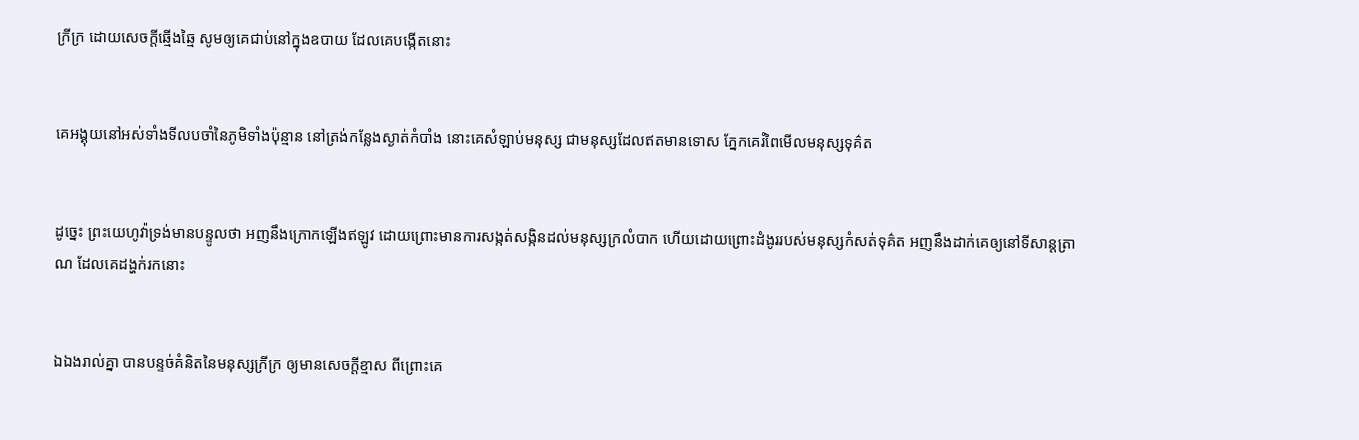ក្រីក្រ ដោយសេចក្ដីឆ្មើង‌ឆ្មៃ សូមឲ្យគេជាប់នៅក្នុងឧបាយ ដែលគេបង្កើតនោះ


គេអង្គុយនៅអស់ទាំងទីលបចាំនៃភូមិទាំងប៉ុន្មាន នៅត្រង់កន្លែងស្ងាត់កំបាំង នោះគេសំឡាប់មនុស្ស ជាមនុស្សដែលឥតមានទោស ភ្នែកគេរំពៃមើលមនុស្សទុគ៌ត


ដូច្នេះ ព្រះ‌យេហូវ៉ាទ្រង់មានបន្ទូលថា អញនឹងក្រោកឡើងឥឡូវ ដោយព្រោះមានការសង្កត់‌សង្កិនដល់មនុស្សក្រលំបាក ហើយដោយព្រោះដំងូររបស់មនុស្សកំសត់ទុគ៌ត អញនឹងដាក់គេឲ្យនៅទីសាន្ត‌ត្រាណ ដែលគេដង្ហក់រកនោះ


ឯឯងរាល់គ្នា បានបន្ទច់គំនិតនៃមនុស្សក្រីក្រ ឲ្យមានសេចក្ដីខ្មាស ពីព្រោះគេ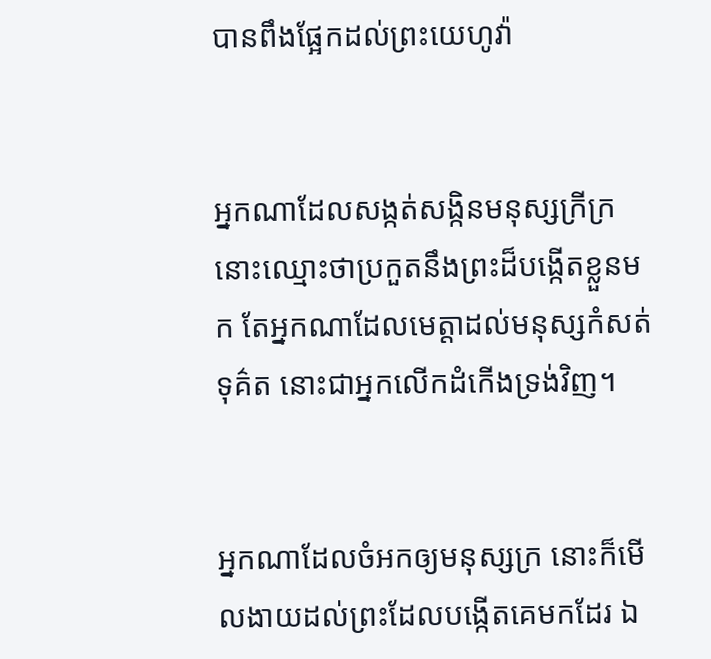បានពឹងផ្អែកដល់ព្រះ‌យេហូវ៉ា


អ្នកណាដែលសង្កត់‌សង្កិនមនុស្សក្រីក្រ នោះឈ្មោះថាប្រកួតនឹងព្រះដ៏បង្កើតខ្លួនមក តែអ្នកណាដែលមេត្តាដល់មនុស្សកំសត់ទុគ៌ត នោះជាអ្នកលើកដំកើងទ្រង់វិញ។


អ្នកណាដែលចំអកឲ្យមនុស្សក្រ នោះក៏មើល‌ងាយដល់ព្រះដែលបង្កើតគេមកដែរ ឯ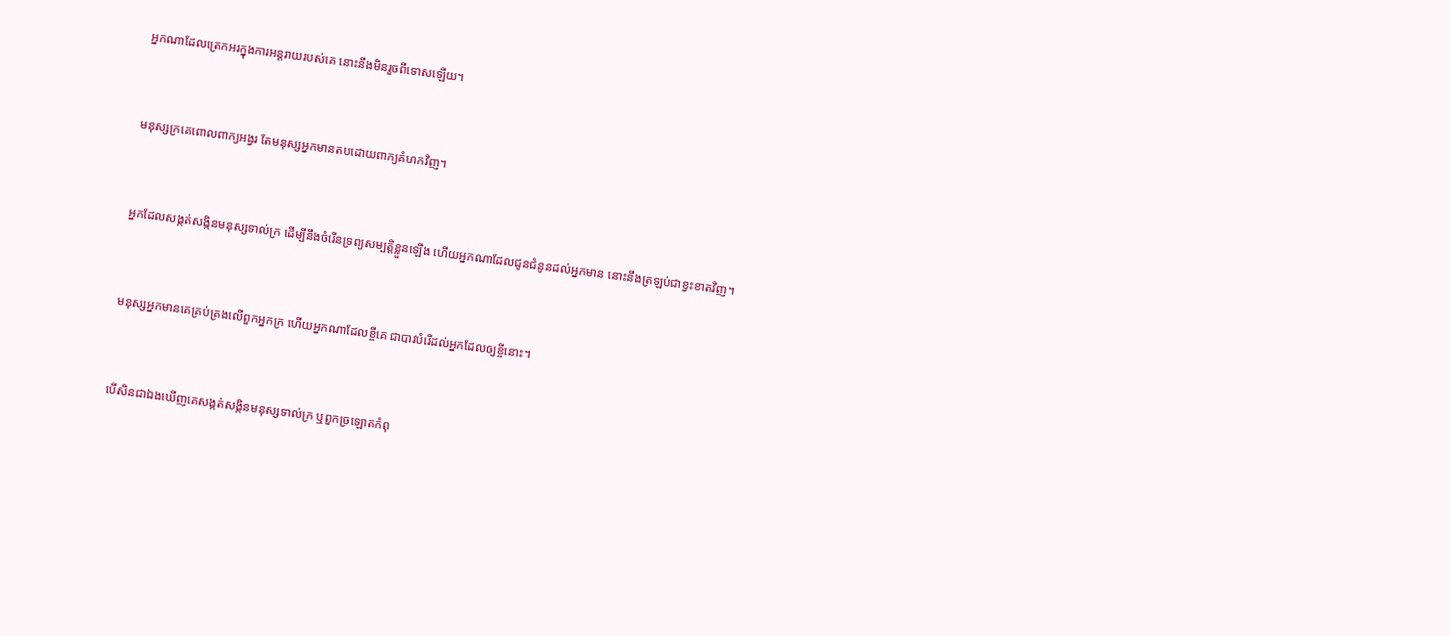អ្នកណាដែលត្រេក‌អរក្នុងការអន្តរាយរបស់គេ នោះនឹងមិនរួចពីទោសឡើយ។


មនុស្សក្រគេពោលពាក្យអង្វរ តែមនុស្សអ្នកមានតបដោយពាក្យគំហកវិញ។


អ្នកដែលសង្កត់‌សង្កិនមនុស្សទាល់ក្រ ដើម្បីនឹងចំរើនទ្រព្យសម្បត្តិខ្លួនឡើង ហើយអ្នកណាដែលជូនជំនូនដល់អ្នកមាន នោះនឹងត្រឡប់ជាខ្វះខាតវិញ។


មនុស្សអ្នកមានគេគ្រប់‌គ្រងលើពួកអ្នកក្រ ហើយអ្នកណាដែលខ្ចីគេ ជាបាវបំរើដល់អ្នកដែលឲ្យខ្ចីនោះ។


បើ‌សិនជាឯងឃើញគេសង្កត់‌សង្កិនមនុស្សទាល់ក្រ ឬពួកច្រឡោតកំពុ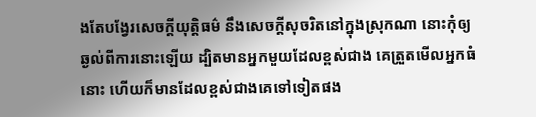ងតែបង្វែរសេចក្ដីយុត្តិ‌ធម៌ នឹងសេចក្ដីសុចរិតនៅក្នុងស្រុកណា នោះកុំឲ្យឆ្ងល់ពីការនោះឡើយ ដ្បិតមានអ្នកមួយដែលខ្ពស់ជាង គេត្រួតមើលអ្នកធំនោះ ហើយក៏មានដែលខ្ពស់ជាងគេទៅទៀតផង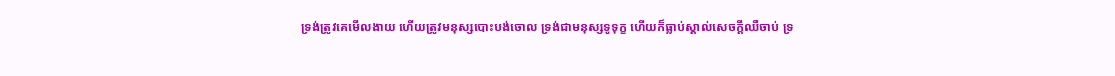ទ្រង់ត្រូវគេមើល‌ងាយ ហើយត្រូវមនុស្សបោះ‌បង់ចោល ទ្រង់ជាមនុស្សទូទុក្ខ ហើយក៏ធ្លាប់ស្គាល់សេចក្ដីឈឺ‌ចាប់ ទ្រ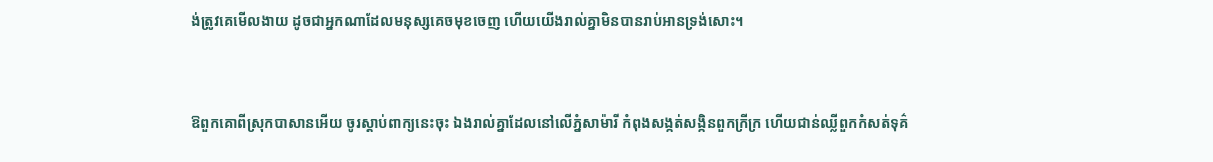ង់ត្រូវគេមើល‌ងាយ ដូចជាអ្នកណាដែលមនុស្សគេចមុខចេញ ហើយយើងរាល់គ្នាមិនបានរាប់‌អានទ្រង់សោះ។


ឱពួកគោពីស្រុកបាសានអើយ ចូរស្តាប់ពាក្យនេះចុះ ឯងរាល់គ្នាដែលនៅលើភ្នំសាម៉ារី កំពុងសង្កត់‌សង្កិនពួកក្រីក្រ ហើយជាន់ឈ្លីពួកកំសត់ទុគ៌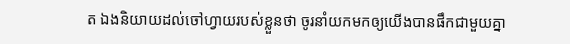ត ឯងនិយាយដល់ចៅហ្វាយរបស់ខ្លួនថា ចូរនាំយកមកឲ្យយើងបានផឹកជាមួយគ្នា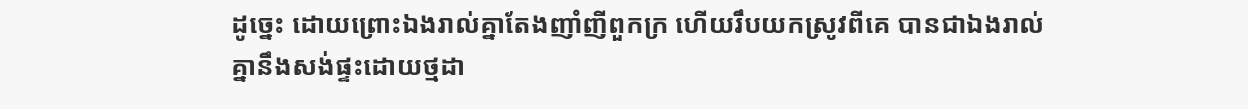ដូច្នេះ ដោយព្រោះឯងរាល់គ្នាតែងញាំ‌ញីពួកក្រ ហើយរឹបយកស្រូវពីគេ បានជាឯងរាល់គ្នានឹងសង់ផ្ទះដោយថ្មដា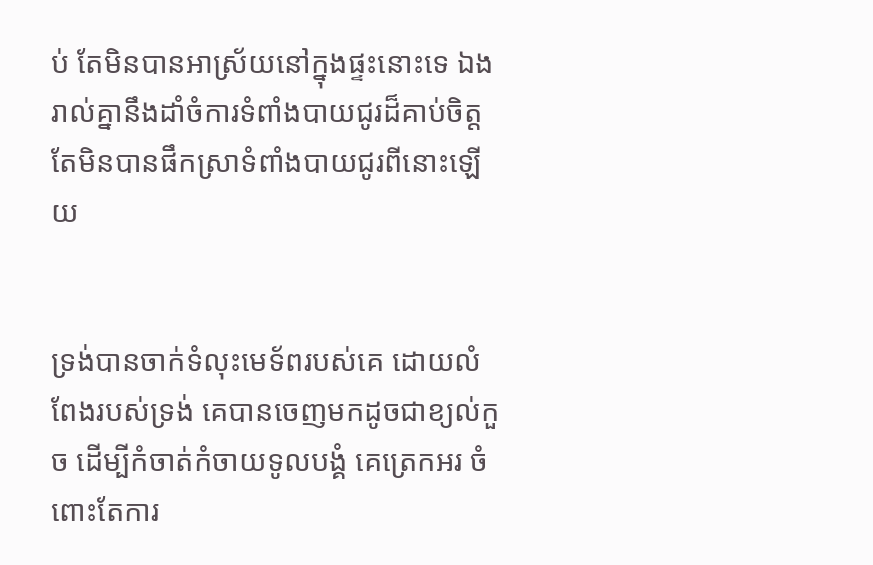ប់ តែមិនបានអាស្រ័យនៅក្នុងផ្ទះនោះទេ ឯងរាល់គ្នានឹងដាំចំការទំពាំង‌បាយ‌ជូរដ៏គាប់ចិត្ត តែមិនបានផឹកស្រាទំពាំង‌បាយ‌ជូរពីនោះឡើយ


ទ្រង់បានចាក់ទំលុះមេ‌ទ័ពរបស់គេ ដោយលំពែងរបស់ទ្រង់ គេបានចេញមកដូចជាខ្យល់កួច ដើម្បីកំចាត់‌កំចាយទូលបង្គំ គេត្រេក‌អរ ចំពោះតែការ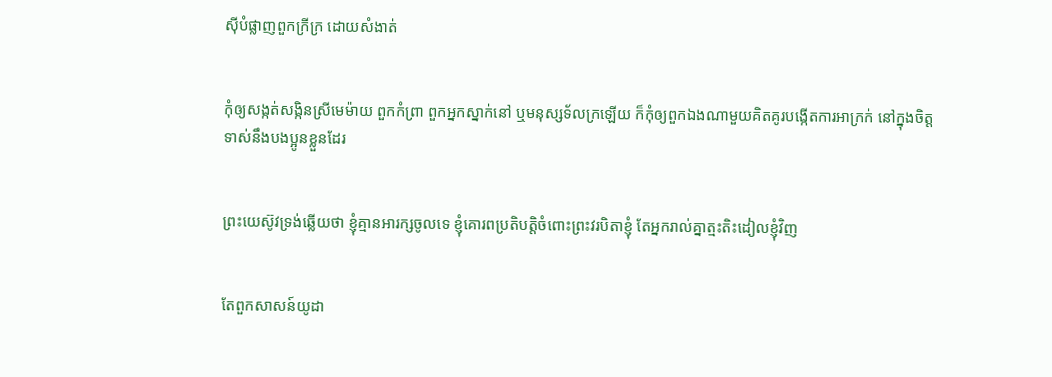ស៊ីបំផ្លាញពួកក្រីក្រ ដោយសំងាត់


កុំឲ្យសង្កត់‌សង្កិនស្រីមេម៉ាយ ពួកកំព្រា ពួកអ្នកស្នាក់នៅ ឬមនុស្សទ័ល‌ក្រឡើយ ក៏កុំឲ្យពួកឯងណាមួយគិត‌គូរបង្កើតការអាក្រក់ នៅក្នុងចិត្ត ទាស់នឹងបងប្អូនខ្លួនដែរ


ព្រះ‌យេស៊ូវទ្រង់ឆ្លើយថា ខ្ញុំគ្មានអារក្សចូលទេ ខ្ញុំគោរពប្រតិ‌បត្តិចំពោះព្រះវរ‌បិតាខ្ញុំ តែអ្នករាល់គ្នាត្មះ‌តិះដៀលខ្ញុំវិញ


តែពួកសាសន៍យូដា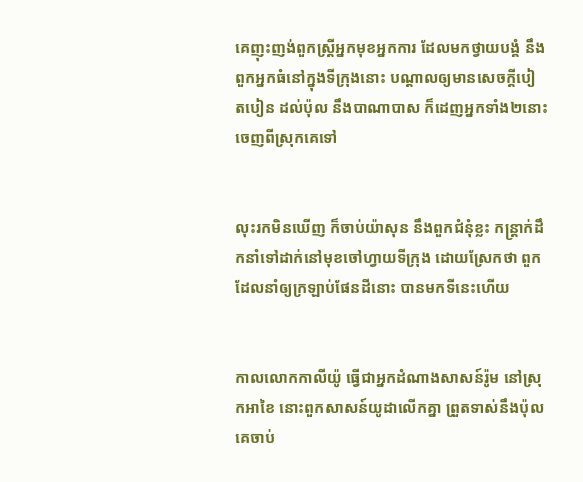គេញុះ‌ញង់ពួកស្ត្រីអ្នកមុខអ្នកការ ដែលមកថ្វាយ‌បង្គំ នឹងពួកអ្នកធំនៅក្នុងទីក្រុងនោះ បណ្តាលឲ្យមានសេចក្ដីបៀត‌បៀន ដល់ប៉ុល នឹងបា‌ណា‌បាស ក៏ដេញអ្នកទាំង២នោះចេញពីស្រុកគេទៅ


លុះរកមិនឃើញ ក៏ចាប់យ៉ាសុន នឹងពួកជំនុំខ្លះ កន្ត្រាក់ដឹក‌នាំទៅដាក់នៅមុខចៅហ្វាយទីក្រុង ដោយស្រែកថា ពួកដែលនាំឲ្យក្រឡាប់ផែនដីនោះ បានមកទីនេះហើយ


កាលលោកកាលី‌យ៉ូ ធ្វើជាអ្នកដំណាងសាសន៍រ៉ូម នៅស្រុកអាខៃ នោះពួកសាសន៍យូដាលើកគ្នា ព្រួតទាស់នឹងប៉ុល គេចាប់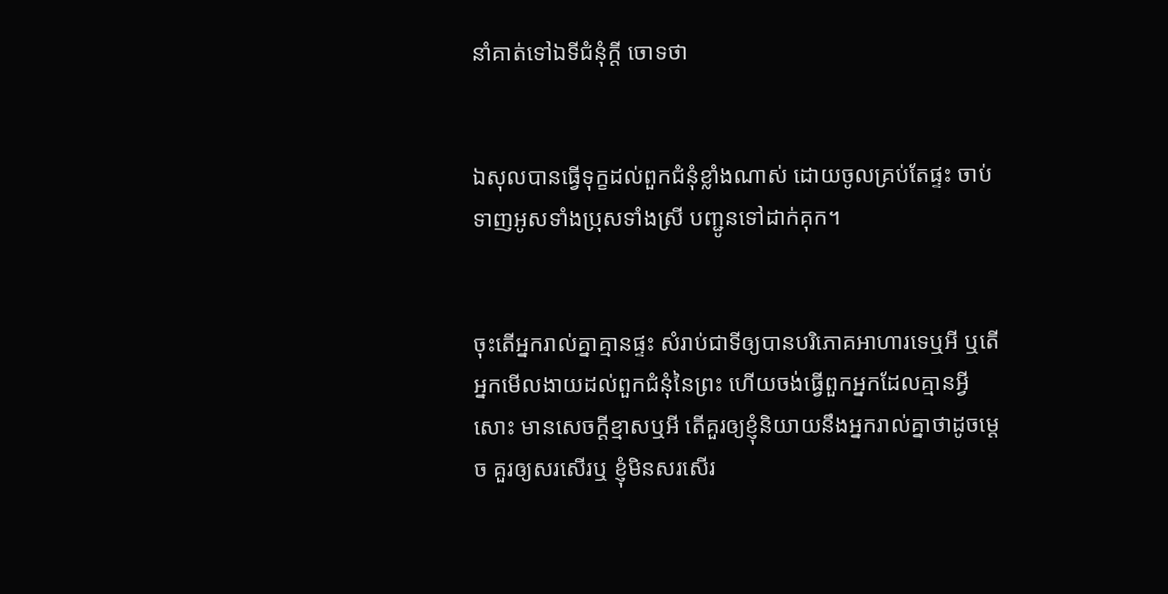នាំគាត់ទៅឯទីជំនុំក្តី ចោទថា


ឯសុលបានធ្វើទុក្ខដល់ពួកជំនុំខ្លាំងណាស់ ដោយចូលគ្រប់តែផ្ទះ ចាប់ទាញអូសទាំងប្រុសទាំងស្រី បញ្ជូនទៅដាក់គុក។


ចុះតើអ្នករាល់គ្នាគ្មានផ្ទះ សំរាប់ជាទីឲ្យបានបរិភោគអាហារទេឬអី ឬតើអ្នកមើល‌ងាយដល់ពួកជំនុំនៃព្រះ ហើយចង់ធ្វើពួកអ្នកដែលគ្មានអ្វីសោះ មានសេចក្ដីខ្មាសឬអី តើគួរឲ្យខ្ញុំនិយាយនឹងអ្នករាល់គ្នាថាដូចម្តេច គួរឲ្យសរសើរឬ ខ្ញុំមិនសរសើរ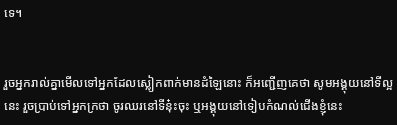ទេ។


រួចអ្នករាល់គ្នាមើលទៅអ្នកដែលស្លៀក‌ពាក់មានដំឡៃនោះ ក៏អញ្ជើញគេថា សូមអង្គុយនៅទីល្អនេះ រួចប្រាប់ទៅអ្នកក្រថា ចូរឈរនៅទីនុ៎ះចុះ ឬអង្គុយនៅទៀបកំណល់ជើងខ្ញុំនេះ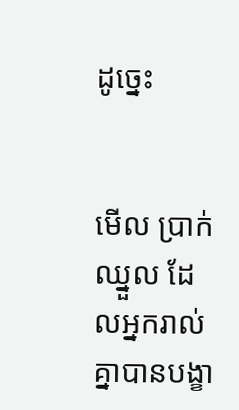ដូច្នេះ


មើល ប្រាក់ឈ្នួល ដែលអ្នករាល់គ្នាបានបង្ខា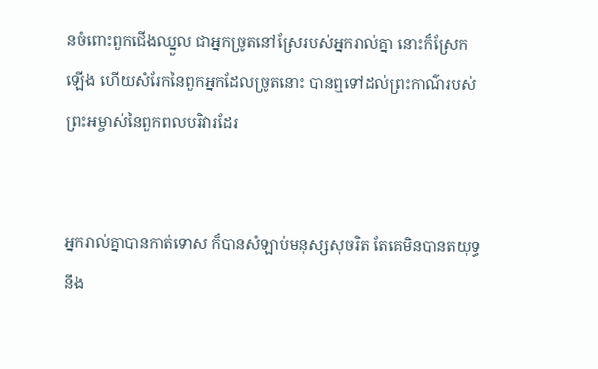នចំពោះពួកជើងឈ្នួល ជាអ្នកច្រូតនៅស្រែរបស់អ្នករាល់គ្នា នោះក៏ស្រែកឡើង ហើយសំរែកនៃពួកអ្នកដែលច្រូតនោះ បានឮទៅដល់ព្រះ‌កាណ៌របស់ព្រះ‌អម្ចាស់នៃពួកពលបរិវារដែរ


អ្នករាល់គ្នាបានកាត់ទោស ក៏បានសំឡាប់មនុស្សសុចរិត តែគេមិនបានត‌យុទ្ធនឹង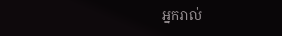អ្នករាល់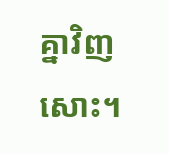គ្នាវិញសោះ។